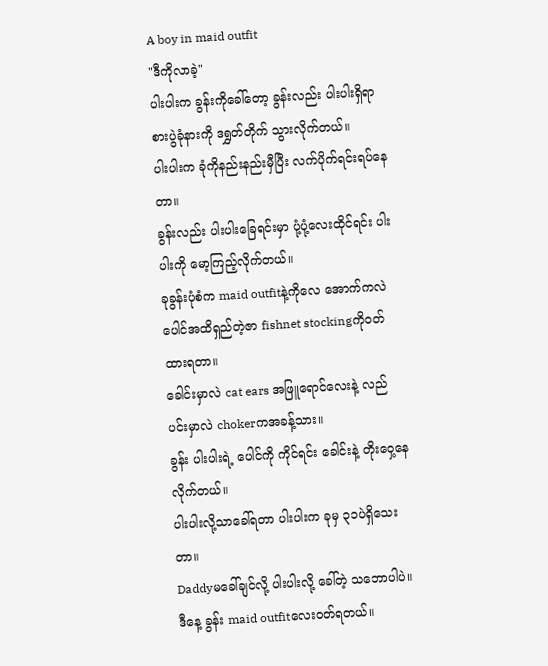A boy in maid outfit
"ဒီကိုလာခဲ့"
ပါးပါးက ခွန်းကိုခေါ်တော့ ခွန်းလည်း ပါးပါးရှိရာ စားပွဲခုံနားကို ဒရွှတ်တိုက် သွားလိုက်တယ်။
ပါးပါးက ခုံကိုနည်းနည်းမှီပြီး လက်ပိုက်ရင်းရပ်နေတာ။
ခွန်းလည်း ပါးပါးခြေရင်းမှာ ပုံ့ပုံ့လေးထိုင်ရင်း ပါးပါးကို မော့ကြည့်လိုက်တယ်။
ခုခွန်းပုံစံက maid outfitနဲ့ကိုလေ အောက်ကလဲပေါင်အထိရှည်တဲ့ဇာ fishnet stockingကိုဝတ်ထားရတာ။
ခေါင်းမှာလဲ cat ears အဖြူရောင်လေးနဲ့ လည်ပင်းမှာလဲ chokerကအခန့်သား။
ခွန်း ပါးပါးရဲ့ ပေါင်ကို ကိုင်ရင်း ခေါင်းနဲ့ တိုးဝှေ့နေလိုက်တယ်။
ပါးပါးလို့သာခေါ်ရတာ ပါးပါးက ခုမှ ၃၁ပဲရှိသေးတာ။
Daddyမခေါ်ချင်လို့ ပါးပါးလို့ ခေါ်တဲ့ သဘောပါပဲ။
ဒီနေ့ ခွန်း maid outfitလေးဝတ်ရတယ်။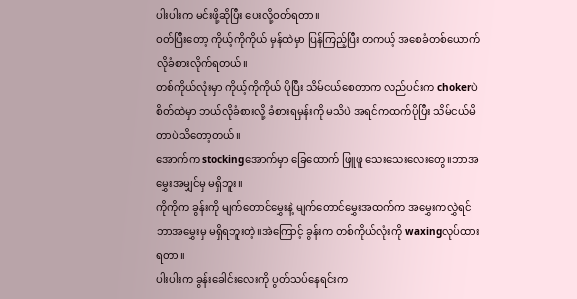ပါးပါးက မင်းဖို့ဆိုပြီး ပေးလို့ဝတ်ရတာ။
ဝတ်ပြီးတော့ ကိုယ့်ကိုကိုယ် မှန်ထဲမှာ ပြန်ကြည့်ပြီး တကယ့် အစေခံတစ်ယောက်လိုခံစားလိုက်ရတယ်။
တစ်ကိုယ်လုံးမှာ ကိုယ့်ကိုကိုယ် ပိုပြီး သိမ်ငယ်စေတာက လည်ပင်းက chokerပဲ စိတ်ထဲမှာ ဘယ်လိုခံစားလို့ ခံစားရမှန်းကို မသိပဲ အရင်ကထက်ပိုပြီး သိမ်ငယ်မိတာပဲသိတော့တယ်။
အောက်က stockingအောက်မှာ ခြေထောက် ဖြူဖူ သေးသေးလေးတွေ။ဘာအမွှေးအမျှင်မှ မရှိဘူး။
ကိုကိုက ခွန်းကို မျက်တောင်မွှေးနဲ့ မျက်တောင်မွှေးအထက်က အမွှေးကလွှဲရင် ဘာအမွှေးမှ မရှိရဘူးတဲ့။အဲကြောင့် ခွန်းက တစ်ကိုယ်လုံးကို waxingလုပ်ထားရတာ။
ပါးပါးက ခွန်းခေါင်းလေးကို ပွတ်သပ်နေရင်းက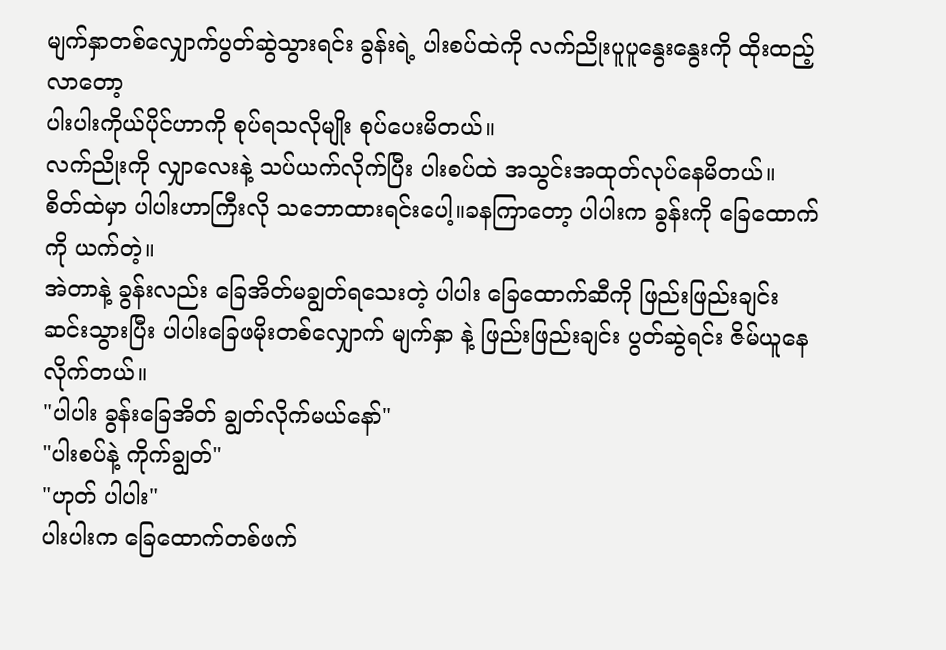မျက်နှာတစ်လျှောက်ပွတ်ဆွဲသွားရင်း ခွန်းရဲ့ ပါးစပ်ထဲကို လက်ညိုးပူပူနွေးနွေးကို ထိုးထည့်လာတော့
ပါးပါးကိုယ်ပိုင်ဟာကို စုပ်ရသလိုမျိုး စုပ်ပေးမိတယ်။
လက်ညိုးကို လျှာလေးနဲ့ သပ်ယက်လိုက်ပြီး ပါးစပ်ထဲ အသွင်းအထုတ်လုပ်နေမိတယ်။
စိတ်ထဲမှာ ပါပါးဟာကြီးလို သဘောထားရင်းပေါ့။ခနကြာတော့ ပါပါးက ခွန်းကို ခြေထောက်ကို ယက်တဲ့။
အဲတာနဲ့ ခွန်းလည်း ခြေအိတ်မချွတ်ရသေးတဲ့ ပါပါး ခြေထောက်ဆီကို ဖြည်းဖြည်းချင်းဆင်းသွားပြီး ပါပါးခြေဖမိုးတစ်လျှောက် မျက်နှာ နဲ့ ဖြည်းဖြည်းချင်း ပွတ်ဆွဲရင်း ဇိမ်ယူနေလိုက်တယ်။
"ပါပါး ခွန်းခြေအိတ် ချွတ်လိုက်မယ်နော်"
"ပါးစပ်နဲ့ ကိုက်ချွတ်"
"ဟုတ် ပါပါး"
ပါးပါးက ခြေထောက်တစ်ဖက်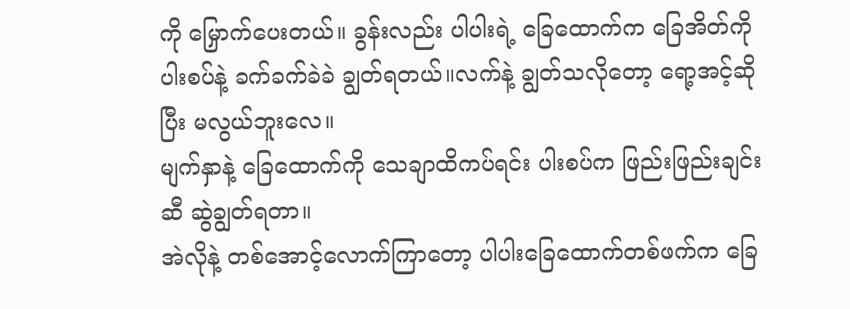ကို မြှောက်ပေးတယ်။ ခွန်းလည်း ပါပါးရဲ့ ခြေထောက်က ခြေအိတ်ကို ပါးစပ်နဲ့ ခက်ခက်ခဲခဲ ချွတ်ရတယ်။လက်နဲ့ ချွတ်သလိုတော့ ရော့အင့်ဆိုပြီး မလွယ်ဘူးလေ။
မျက်နှာနဲ့ ခြေထောက်ကို သေချာထိကပ်ရင်း ပါးစပ်က ဖြည်းဖြည်းချင်းဆီ ဆွဲချွတ်ရတာ။
အဲလိုနဲ့ တစ်အောင့်လောက်ကြာတော့ ပါပါးခြေထောက်တစ်ဖက်က ခြေ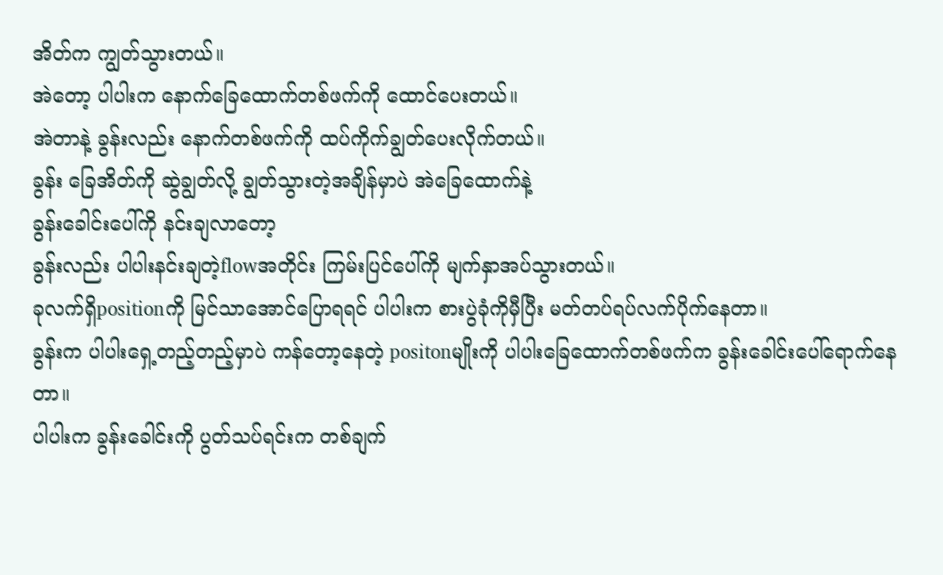အိတ်က ကျွတ်သွားတယ်။
အဲတော့ ပါပါးက နောက်ခြေထောက်တစ်ဖက်ကို ထောင်ပေးတယ်။
အဲတာနဲ့ ခွန်းလည်း နောက်တစ်ဖက်ကို ထပ်ကိုက်ချွတ်ပေးလိုက်တယ်။
ခွန်း ခြေအိတ်ကို ဆွဲချွတ်လို့ ချွတ်သွားတဲ့အချိန်မှာပဲ အဲခြေထောက်နဲ့
ခွန်းခေါင်းပေါ်ကို နင်းချလာတော့
ခွန်းလည်း ပါပါးနင်းချတဲ့flowအတိုင်း ကြမ်းပြင်ပေါ်ကို မျက်နှာအပ်သွားတယ်။
ခုလက်ရှိpositionကို မြင်သာအောင်ပြောရရင် ပါပါးက စားပွဲခုံကိုမှီပြီး မတ်တပ်ရပ်လက်ပိုက်နေတာ။
ခွန်းက ပါပါးရှေ့တည့်တည့်မှာပဲ ကန်တော့နေတဲ့ positonမျိုးကို ပါပါးခြေထောက်တစ်ဖက်က ခွန်းခေါင်းပေါ်ရောက်နေတာ။
ပါပါးက ခွန်းခေါင်းကို ပွတ်သပ်ရင်းက တစ်ချက်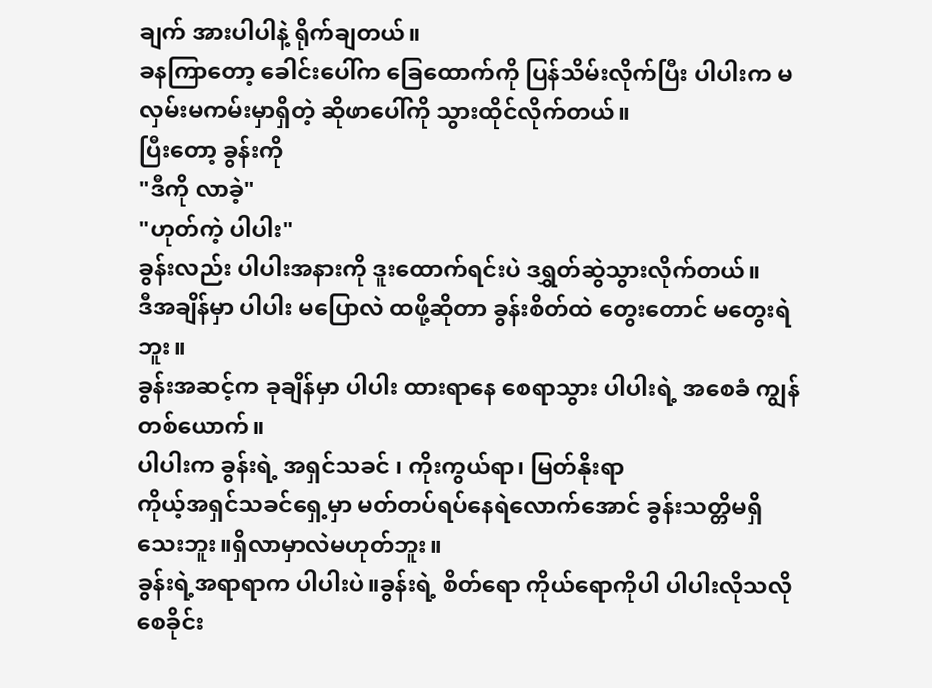ချက် အားပါပါနဲ့ ရိုက်ချတယ်။
ခနကြာတော့ ခေါင်းပေါ်က ခြေထောက်ကို ပြန်သိမ်းလိုက်ပြီး ပါပါးက မလှမ်းမကမ်းမှာရှိတဲ့ ဆိုဖာပေါ်ကို သွားထိုင်လိုက်တယ်။
ပြီးတော့ ခွန်းကို
"ဒီကို လာခဲ့"
"ဟုတ်ကဲ့ ပါပါး"
ခွန်းလည်း ပါပါးအနားကို ဒူးထောက်ရင်းပဲ ဒရွှတ်ဆွဲသွားလိုက်တယ်။
ဒီအချိန်မှာ ပါပါး မပြောလဲ ထဖို့ဆိုတာ ခွန်းစိတ်ထဲ တွေးတောင် မတွေးရဲဘူး။
ခွန်းအဆင့်က ခုချိန်မှာ ပါပါး ထားရာနေ စေရာသွား ပါပါးရဲ့ အစေခံ ကျွန်တစ်ယောက်။
ပါပါးက ခွန်းရဲ့ အရှင်သခင် ၊ ကိုးကွယ်ရာ၊ မြတ်နိုးရာ
ကိုယ့်အရှင်သခင်ရှေ့မှာ မတ်တပ်ရပ်နေရဲလောက်အောင် ခွန်းသတ္တိမရှိသေးဘူး။ရှိလာမှာလဲမဟုတ်ဘူး။
ခွန်းရဲ့အရာရာက ပါပါးပဲ။ခွန်းရဲ့ စိတ်ရော ကိုယ်ရောကိုပါ ပါပါးလိုသလို စေခိုင်း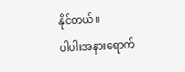နိုင်တယ်။
ပါပါးအနားရောက်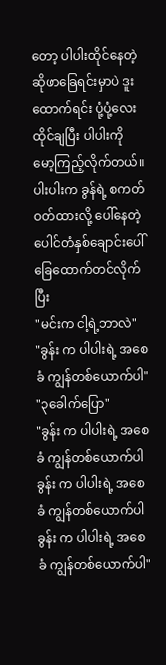တော့ ပါပါးထိုင်နေတဲ့ ဆိုဖာခြေရင်းမှာပဲ ဒူးထောက်ရင်း ပုံ့ပုံ့လေးထိုင်ချပြီး ပါပါးကို မော့ကြည့်လိုက်တယ်။
ပါးပါးက ခွန်ရဲ့ စကတ်ဝတ်ထားလို့ ပေါ်နေတဲ့ ပေါင်တံနှစ်ချောင်းပေါ် ခြေထောက်တင်လိုက်ပြီး
"မင်းက ငါ့ရဲ့ဘာလဲ"
"ခွန်း က ပါပါးရဲ့ အစေခံ ကျွန်တစ်ယောက်ပါ"
"၃ခေါက်ပြော"
"ခွန်း က ပါပါးရဲ့ အစေခံ ကျွန်တစ်ယောက်ပါ
ခွန်း က ပါပါးရဲ့ အစေခံ ကျွန်တစ်ယောက်ပါ
ခွန်း က ပါပါးရဲ့ အစေခံ ကျွန်တစ်ယောက်ပါ"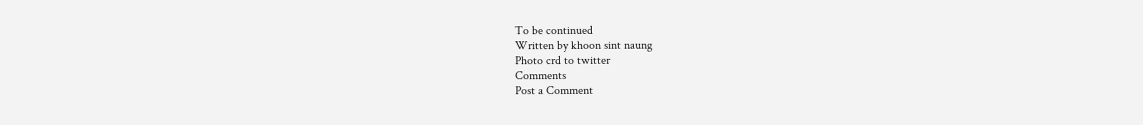To be continued
Written by khoon sint naung
Photo crd to twitter
Comments
Post a Comment